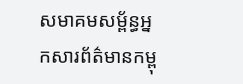សមាគមសម្ព័ន្ធអ្នកសារព័ត៌មានកម្ពុ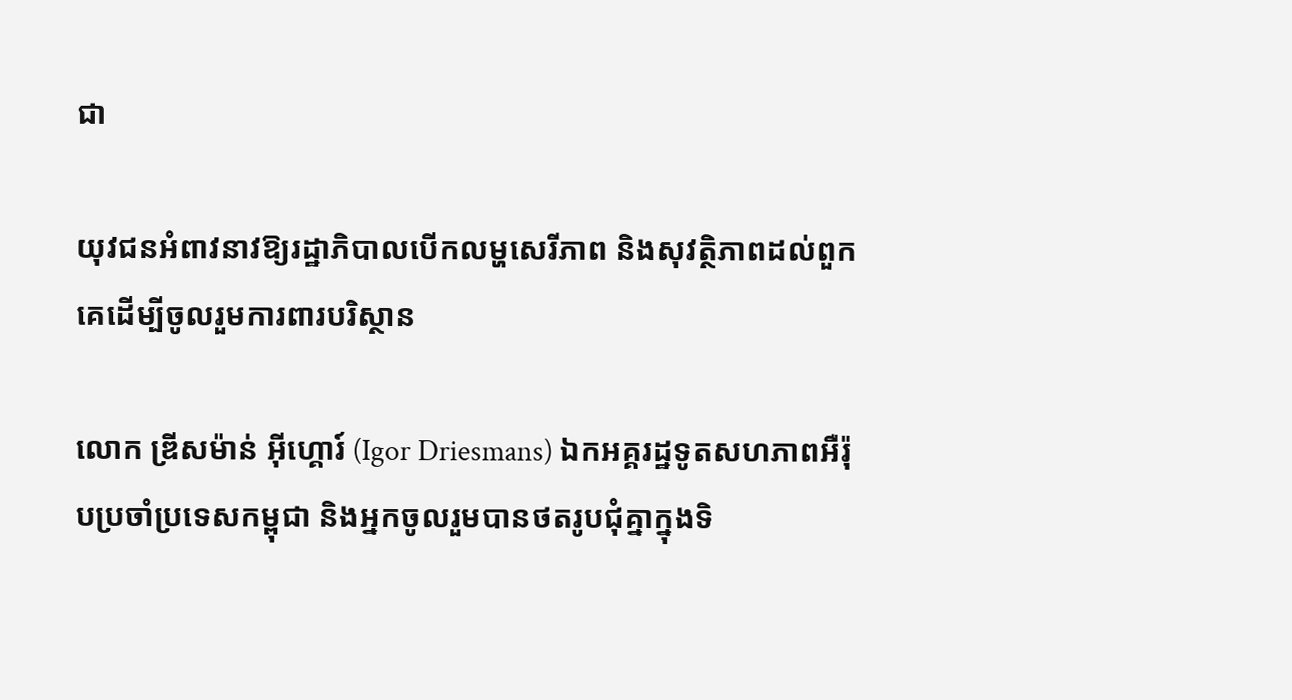ជា

យុវជនអំពាវនាវឱ្យរដ្ឋាភិបាលបើកលម្ហសេរីភាព និងសុវត្ថិភាពដល់ពួកគេដើម្បីចូលរួមការពារបរិស្ថាន

លោក ឌី្រសម៉ាន់ អ៊ីហ្គោរ៍ (Igor Driesmans) ឯកអគ្គរដ្ឋទូតសហភាពអឺរ៉ុបប្រចាំប្រទេសកម្ពុជា និងអ្នកចូលរួមបានថតរូបជុំគ្នាក្នុងទិ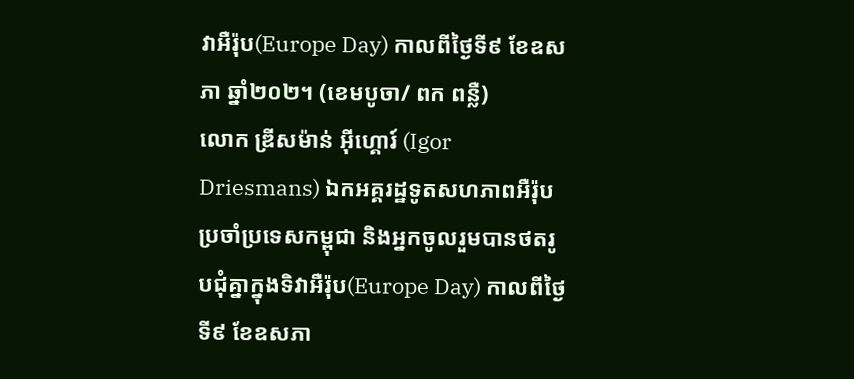វាអឺរ៉ុប(Europe Day) កាលពីថ្ងៃទី៩ ខែឧសភា ឆ្នាំ២០២។ (ខេមបូចា/ ពក ពន្លឺ)
លោក ឌី្រសម៉ាន់ អ៊ីហ្គោរ៍ (Igor Driesmans) ឯកអគ្គរដ្ឋទូតសហភាពអឺរ៉ុបប្រចាំប្រទេសកម្ពុជា និងអ្នកចូលរួមបានថតរូបជុំគ្នាក្នុងទិវាអឺរ៉ុប(Europe Day) កាលពីថ្ងៃទី៩ ខែឧសភា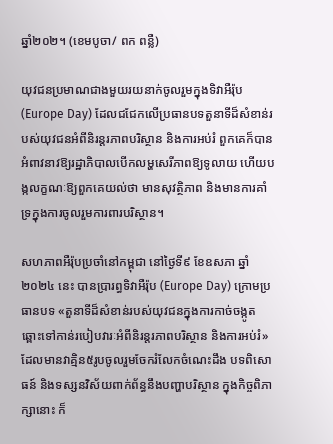ឆ្នាំ២០២។ (ខេមបូចា/ ពក ពន្លឺ)

យុវជនប្រមាណជាងមួយរយនាក់ចូលរួមក្នុងទិវាអឺរ៉ុប (Europe Day) ដែលជជែកលើប្រធានបទតួនាទីដ៏សំខាន់របស់យុវជនអំពីនិរន្តរភាពបរិស្ថាន និងការអប់រំ ពួកគេក៏បានអំពាវនាវឱ្យរដ្ឋាភិបាលបើកលម្ហសេរីភាពឱ្យទូលាយ ហើយបង្កលក្ខណៈឱ្យពួកគេយល់ថា មានសុវត្ថិភាព និងមានការគាំទ្រក្នុងការចូលរួមការពារបរិស្ថាន។

សហភាពអឺរ៉ុបប្រចាំនៅកម្ពុជា នៅថ្ងៃទី៩ ខែឧសភា ឆ្នាំ២០២៤ នេះ បានប្រារព្ធទិវាអឺរ៉ុប (Europe Day) ក្រោមប្រធានបទ «តួនាទីដ៏សំខាន់របស់យុវជនក្នុងការកាច់ចង្កូតឆ្ពោះទៅកាន់របៀបវារៈអំពីនិរន្តរភាពបរិស្ថាន និងការអប់រំ» ដែលមានវាគ្មិន៥រូបចូលរួមចែករំលែកចំណេះដឹង បទពិសោធន៍ និងទស្សនវិស័យពាក់ព័ន្ធនឹងបញ្ហាបរិស្ថាន ក្នុងកិច្ចពិភាក្សានោះ ក៏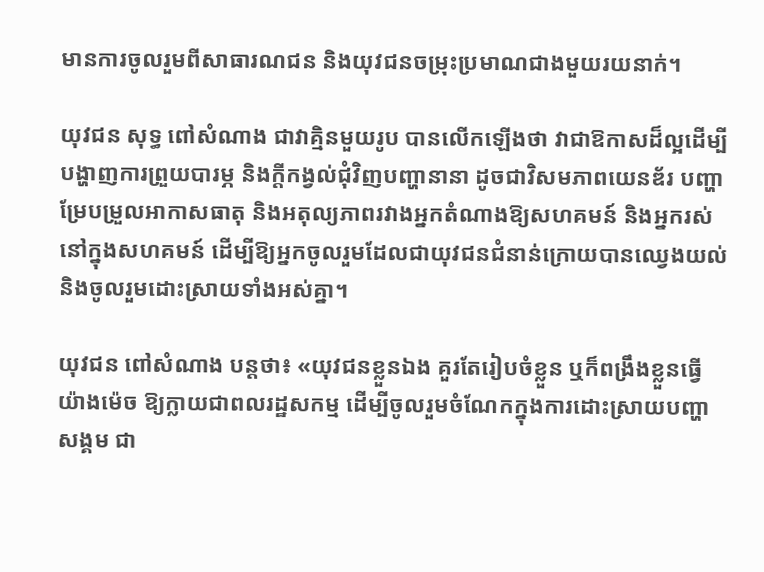មានការចូលរួមពីសាធារណជន និងយុវជនចម្រុះប្រមាណជាងមួយរយនាក់។

យុវជន សុទ្ធ ពៅសំណាង ជាវាគ្មិនមួយរូប បានលើកឡើងថា វាជាឱកាសដ៏ល្អដើម្បីបង្ហាញការព្រួយបារម្ភ និងក្តីកង្វល់ជុំវិញបញ្ហានានា ដូចជាវិសមភាពយេនឌ័រ បញ្ហាម្រែបម្រួលអាកាសធាតុ និងអតុល្យភាពរវាងអ្នកតំណាងឱ្យសហគមន៍ និងអ្នករស់នៅក្នុងសហគមន៍ ដើម្បីឱ្យអ្នកចូលរួមដែលជាយុវជនជំនាន់ក្រោយបានឈ្វេងយល់ និងចូលរួមដោះស្រាយទាំងអស់គ្នា។

យុវជន ពៅសំណាង បន្តថា៖ «យុវជនខ្លួនឯង គួរតែរៀបចំខ្លួន ឬក៏ពង្រឹងខ្លួនធ្វើយ៉ាងម៉េច ឱ្យក្លាយជាពលរដ្ឋសកម្ម ដើម្បីចូលរួមចំណែកក្នុងការដោះស្រាយបញ្ហាសង្គម ជា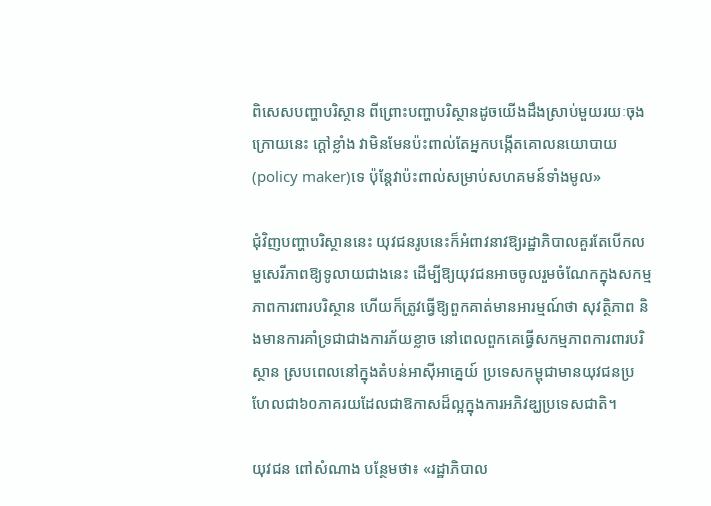ពិសេសបញ្ហាបរិស្ថាន ពីព្រោះបញ្ហាបរិស្ថានដូចយើងដឹងស្រាប់មួយរយៈចុងក្រោយនេះ ក្តៅខ្លាំង វាមិនមែនប៉ះពាល់តែអ្នកបង្កើតគោលនយោបាយ(policy maker)ទេ ប៉ុន្តែវាប៉ះពាល់សម្រាប់សហគមន៍ទាំងមូល»

ជុំវិញបញ្ហាបរិស្ថាននេះ យុវជនរូបនេះក៏អំពាវនាវឱ្យរដ្ឋាភិបាលគួរតែបើកលម្ហសេរីភាពឱ្យទូលាយជាងនេះ ដើម្បីឱ្យយុវជនអាចចូលរួមចំណែកក្នុងសកម្មភាពការពារបរិស្ថាន ហើយក៏ត្រូវធ្វើឱ្យពួកគាត់មានអារម្មណ៍ថា សុវត្ថិភាព និងមានការគាំទ្រជាជាងការភ័យខ្លាច នៅពេលពួកគេធ្វើសកម្មភាពការពារបរិស្ថាន ស្របពេលនៅក្នុងតំបន់អាស៊ីអាគ្នេយ៍ ប្រទេសកម្ពុជាមានយុវជនប្រហែលជា៦០ភាគរយដែលជាឱកាសដ៏ល្អក្នុងការអភិវឌ្ឃប្រទេសជាតិ។

យុវជន ពៅសំណាង បន្ថែមថា៖ «រដ្ឋាភិបាល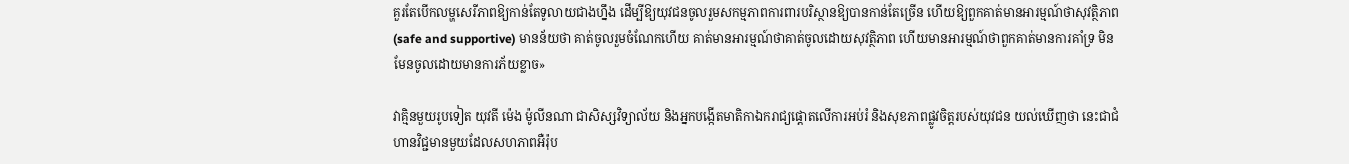គួរតែបើកលម្ហសេរីភាពឱ្យកាន់តែទូលាយជាងហ្នឹង ដើម្បីឱ្យយុវជនចូលរួមសកម្មភាពការពារបរិស្ថានឱ្យបានកាន់តែច្រើន ហើយឱ្យពួកគាត់មានអារម្មណ៍ថាសុវត្ថិភាព(safe and supportive) មានន័យថា គាត់ចូលរួមចំណែកហើយ គាត់មានអារម្មណ៍ថាគាត់ចូលដោយសុវត្ថិភាព ហើយមានអារម្មណ៍ថាពួកគាត់មានការគាំទ្រ មិនមែនចូលដោយមានការភ័យខ្លាច»

វាគ្មិនមួយរូបទៀត យុវតី ម៉េង ម៉ូលីនណា ជាសិស្សវិទ្យាល័យ និងអ្នកបង្កើតមាតិកាឯករាជ្យផ្តោតលើការអប់រំ និងសុខភាពផ្លូវចិត្តរបស់យុវជន យល់ឃើញថា នេះជាជំហានវិជ្ជមានមួយដែលសហភាពអឺរ៉ុប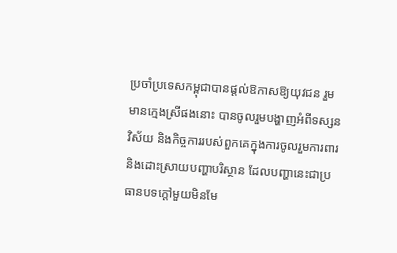ប្រចាំប្រទេសកម្ពុជាបានផ្តល់ឱកាសឱ្យយុវជន រួមមានក្មេងស្រីផងនោះ បានចូលរួមបង្ហាញអំពីទស្សនវិស័យ និងកិច្ចការរបស់ពួកគេក្នុងការចូលរួមការពារ និងដោះស្រាយបញ្ហាបរិស្ថាន ដែលបញ្ហានេះជាប្រធានបទក្តៅមួយមិនមែ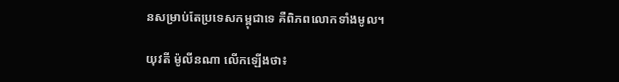នសម្រាប់តែប្រទេសកម្ពុជាទេ គឺពិភពលោកទាំងមូល។

យុវតី ម៉ូលីនណា លើកឡើងថា៖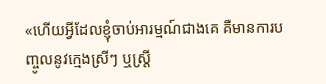«ហើយអ្វីដែលខ្ញុំចាប់អារម្មណ៍ជាងគេ គឺមានការបញ្ចូលនូវក្មេងស្រីៗ ឬស្ត្រី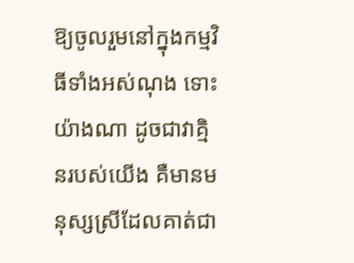ឱ្យចូលរួមនៅក្នុងកម្មវិធីទាំងអស់ណុង ទោះយ៉ាងណា ដូចជាវាគ្មិនរបស់យើង គឺមានមនុស្សស្រីដែលគាត់ជា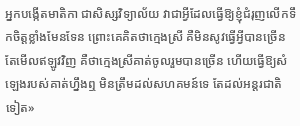អ្នកបង្កើតមាតិកា ជាសិស្សវិទ្យាល័យ វាជាអ្វីដែលធ្វើឱ្យខ្ញុំជំរុញលើកទឹកចិត្តខ្លាំងមែនទែន ព្រោះគេគិតថាក្មេងស្រី គឺមិនសូវធ្វើអ្វីបានច្រើន តែមើលឥឡូវវិញ គឺថាក្មេងស្រីគាត់ចូលរួមបានច្រើន ហើយធ្វើឱ្យសំឡេងរបស់គាត់ហ្នឹងឮ មិនត្រឹមដល់សហគមន៍ទេ តែដល់អន្តរជាតិទៀត»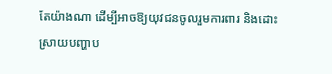តែយ៉ាងណា ដើម្បីអាចឱ្យយុវជនចូលរួមការពារ និងដោះស្រាយបញ្ហាប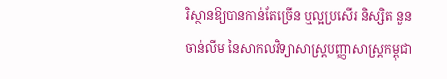រិស្ថានឱ្យបានកាន់តែច្រើន ឬល្អប្រសើរ និស្សិត នួន ចាន់លីម នៃសាកលវិទ្យាសាស្ត្របញ្ញាសាស្ត្រកម្ពុជា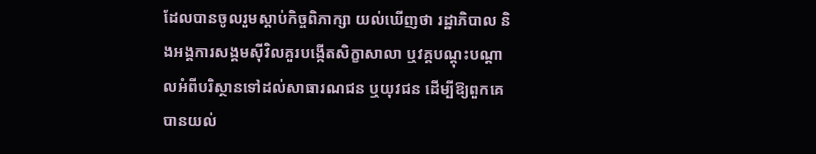ដែលបានចូលរួមស្តាប់កិច្ចពិភាក្សា យល់ឃើញថា រដ្ឋាភិបាល និងអង្គការសង្គមស៊ីវិលគួរបង្កើតសិក្ខាសាលា ឬវគ្គបណ្តុះបណ្តាលអំពីបរិស្ថានទៅដល់សាធារណជន ឬយុវជន ដើម្បីឱ្យពួកគេបានយល់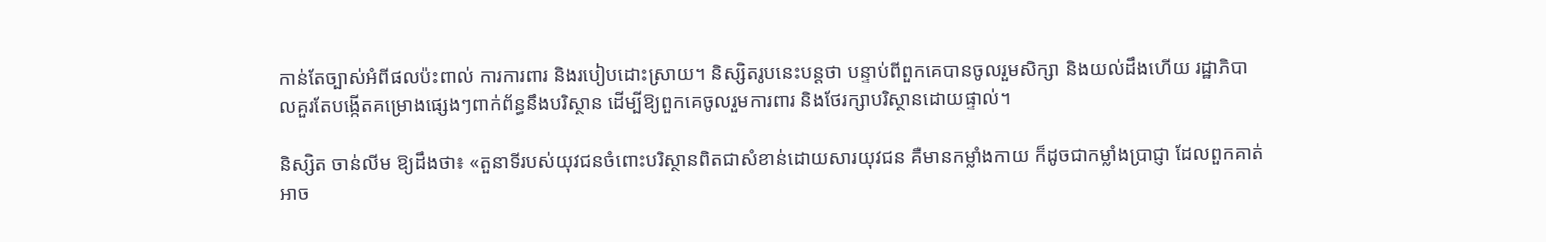កាន់តែច្បាស់អំពីផលប៉ះពាល់ ការការពារ និងរបៀបដោះស្រាយ។ និស្សិតរូបនេះបន្តថា បន្ទាប់ពីពួកគេបានចូលរួមសិក្សា និងយល់ដឹងហើយ រដ្ឋាភិបាលគួរតែបង្កើតគម្រោងផ្សេងៗពាក់ព័ន្ធនឹងបរិស្ថាន ដើម្បីឱ្យពួកគេចូលរួមការពារ និងថែរក្សាបរិស្ថានដោយផ្ទាល់។

និស្សិត ចាន់លីម ឱ្យដឹងថា៖ «តួនាទីរបស់យុវជនចំពោះបរិស្ថានពិតជាសំខាន់ដោយសារយុវជន គឺមានកម្លាំងកាយ ក៏ដូចជាកម្លាំងប្រាជ្ញា ដែលពួកគាត់អាច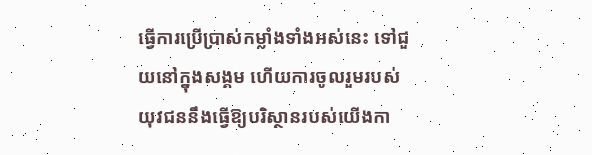ធ្វើការប្រើប្រាស់កម្លាំងទាំងអស់នេះ ទៅជួយនៅក្នុងសង្គម ហើយការចូលរួមរបស់យុវជននឹងធ្វើឱ្យបរិស្ថានរបស់យើងកា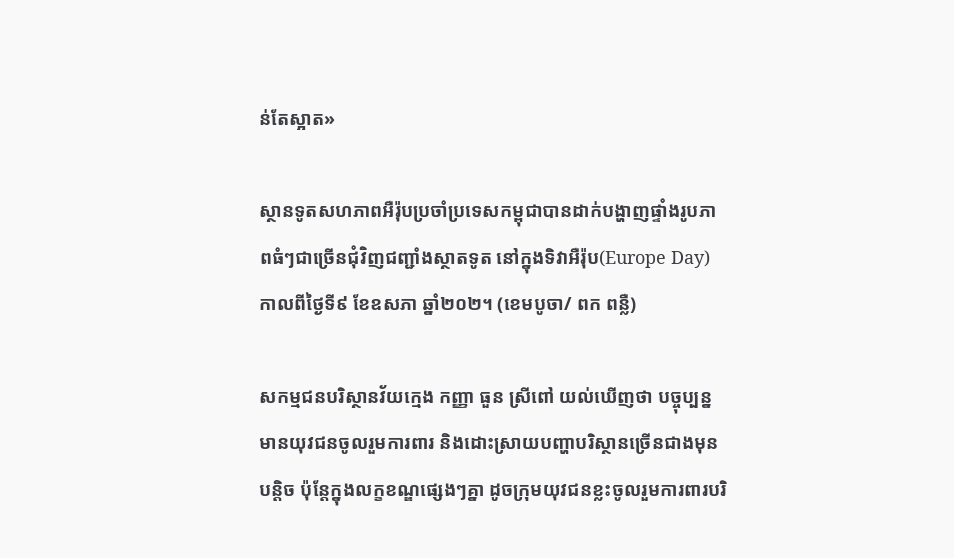ន់តែស្អាត»

ស្ថានទូតសហភាពអឺរ៉ុបប្រចាំប្រទេសកម្ពុជាបានដាក់បង្ហាញផ្ទាំងរូបភាពធំៗជាច្រើនជុំវិញជញ្ជាំងស្ថាតទូត នៅក្នុងទិវាអឺរ៉ុប(Europe Day) កាលពីថ្ងៃទី៩ ខែឧសភា ឆ្នាំ២០២។ (ខេមបូចា/ ពក ពន្លឺ)

សកម្មជនបរិស្ថានវ័យក្មេង កញ្ញា ធួន ស្រីពៅ យល់ឃើញថា បច្ចុប្បន្នមានយុវជនចូលរួមការពារ និងដោះស្រាយបញ្ហាបរិស្ថានច្រើនជាងមុនបន្តិច ប៉ុន្តែក្នុងលក្ខខណ្ឌផ្សេងៗគ្នា ដូចក្រុមយុវជនខ្លះចូលរួមការពារបរិ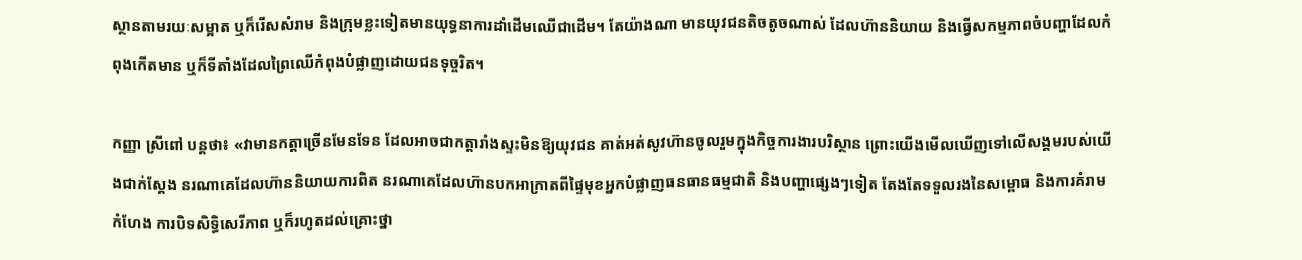ស្ថានតាមរយៈសម្អាត ឬក៏រើសសំរាម និងក្រុមខ្លះទៀតមានយុទ្ធនាការដាំដើមឈើជាដើម។ តែយ៉ាងណា មានយុវជនតិចតូចណាស់ ដែលហ៊ាននិយាយ និងធ្វើសកម្មភាពចំបញ្ហាដែលកំពុងកើតមាន ឬក៏ទីតាំងដែលព្រៃឈើកំពុងបំផ្លាញដោយជនទុច្ចរិត។

កញ្ញា ស្រីពៅ បន្តថា៖ «វាមានកត្តាច្រើនមែនទែន ដែលអាចជាកត្តារាំងស្ទះមិនឱ្យយុវជន គាត់អត់សូវហ៊ានចូលរួមក្នុងកិច្ចការងារបរិស្ថាន ព្រោះយើងមើលឃើញទៅលើសង្គមរបស់យើងជាក់ស្តែង នរណាគេដែលហ៊ាននិយាយការពិត នរណាគេដែលហ៊ានបកអាក្រាតពីផ្ទៃមុខអ្នកបំផ្លាញធនធានធម្មជាតិ និងបញ្ហាផ្សេងៗទៀត តែងតែទទួលរងនៃសម្ពោធ និងការគំរាមកំហែង ការបិទសិទ្ធិសេរីភាព ឬក៏រហូតដល់គ្រោះថ្នា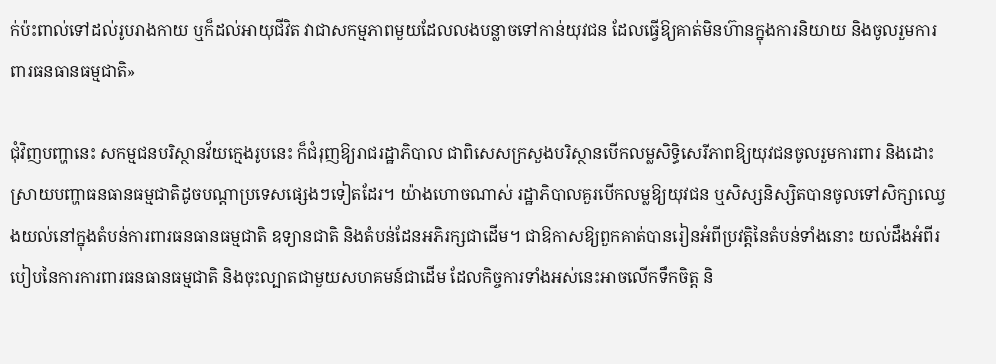ក់ប៉ះពាល់ទៅដល់រូបរាងកាយ ឬក៏ដល់អាយុជីវិត វាជាសកម្មភាពមួយដែលលងបន្លាចទៅកាន់យុវជន ដែលធ្វើឱ្យគាត់មិនហ៊ានក្នុងការនិយាយ និងចូលរួមការពារធនធានធម្មជាតិ»

ជុំវិញបញ្ហានេះ សកម្មជនបរិស្ថានវ័យក្មេងរូបនេះ ក៏ជំរុញឱ្យរាជរដ្ឋាភិបាល ជាពិសេសក្រសួងបរិស្ថានបើកលម្លសិទ្ធិសេរីភាពឱ្យយុវជនចូលរួមការពារ និងដោះស្រាយបញ្ហាធនធានធម្មជាតិដូចបណ្តាប្រទេសផ្សេងៗទៀតដែរ។ យ៉ាងហោចណាស់ រដ្ឋាភិបាលគួរបើកលម្លឱ្យយុវជន ឬសិស្សនិស្សិតបានចូលទៅសិក្សាឈ្វេងយល់នៅក្នុងតំបន់ការពារធនធានធម្មជាតិ ឧទ្យានជាតិ និងតំបន់ដែនអភិរក្សជាដើម។ ជាឱកាសឱ្យពួកគាត់បានរៀនអំពីប្រវត្តិនៃតំបន់ទាំងនោះ យល់ដឹងអំពីរបៀបនៃការការពារធនធានធម្មជាតិ និងចុះល្បាតជាមួយសហគមន៍ជាដើម ដែលកិច្ចការទាំងអស់នេះអាចលើកទឹកចិត្ត និ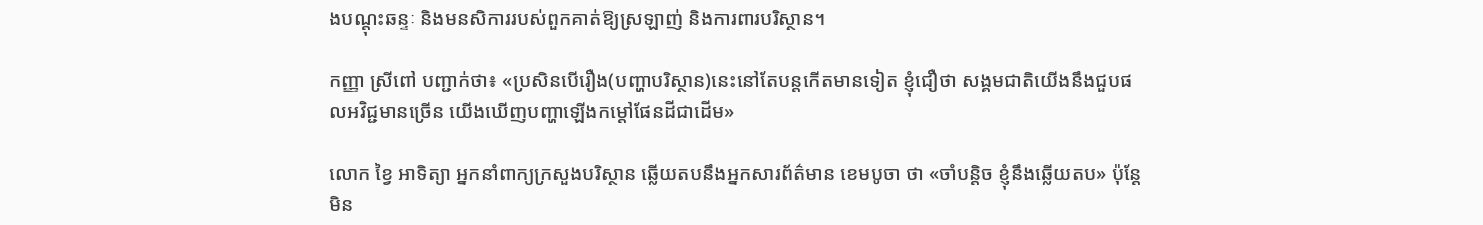ងបណ្តុះឆន្ទៈ និងមនសិការរបស់ពួកគាត់ឱ្យស្រឡាញ់ និងការពារបរិស្ថាន។

កញ្ញា ស្រីពៅ បញ្ជាក់ថា៖ «ប្រសិនបើរឿង(បញ្ហាបរិស្ថាន)នេះនៅតែបន្តកើតមានទៀត ខ្ញុំជឿថា សង្គមជាតិយើងនឹងជួបផលអវិជ្ជមានច្រើន យើងឃើញបញ្ហាឡើងកម្តៅផែនដីជាដើម»

លោក ខ្វៃ អាទិត្យា អ្នកនាំពាក្យក្រសួងបរិស្ថាន ឆ្លើយតបនឹងអ្នកសារព័ត៌មាន ខេមបូចា ថា «ចាំបន្តិច ខ្ញុំនឹងឆ្លើយតប» ប៉ុន្តែមិន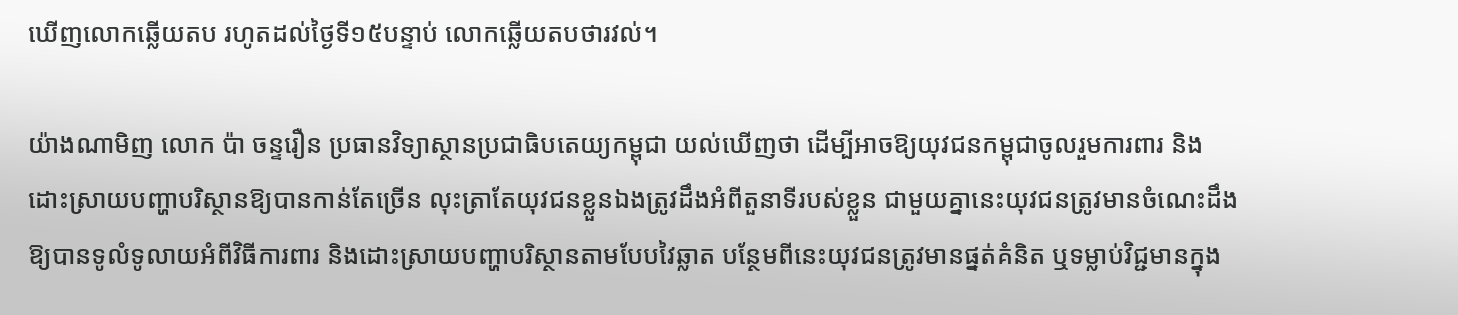ឃើញលោកឆ្លើយតប រហូតដល់ថ្ងៃទី១៥បន្ទាប់ លោកឆ្លើយតបថារវល់។

យ៉ាងណាមិញ លោក ប៉ា ចន្ទរឿន ប្រធានវិទ្យាស្ថានប្រជាធិបតេយ្យកម្ពុជា យល់ឃើញថា ដើម្បីអាចឱ្យយុវជនកម្ពុជាចូលរួមការពារ និងដោះស្រាយបញ្ហាបរិស្ថានឱ្យបានកាន់តែច្រើន លុះត្រាតែយុវជនខ្លួនឯងត្រូវដឹងអំពីតួនាទីរបស់ខ្លួន ជាមួយគ្នានេះយុវជនត្រូវមានចំណេះដឹងឱ្យបានទូលំទូលាយអំពីវិធីការពារ និងដោះស្រាយបញ្ហាបរិស្ថានតាមបែបវៃឆ្លាត បន្ថែមពីនេះយុវជនត្រូវមានផ្នត់គំនិត ឬទម្លាប់វិជ្ជមានក្នុង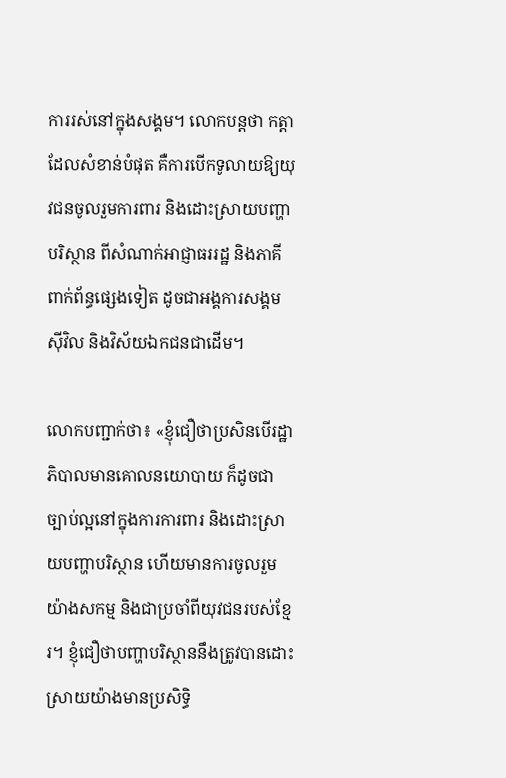ការរស់នៅក្នុងសង្គម។ លោកបន្តថា កត្តាដែលសំខាន់បំផុត គឺការបើកទូលាយឱ្យយុវជនចូលរួមការពារ និងដោះស្រាយបញ្ហាបរិស្ថាន ពីសំណាក់អាជ្ញាធររដ្ឋ និងភាគីពាក់ព័ន្ធផ្សេងទៀត ដូចជាអង្គការសង្គមស៊ីវិល និងវិស័យឯកជនជាដើម។

លោកបញ្ជាក់ថា៖ «ខ្ញុំជឿថាប្រសិនបើរដ្ឋាភិបាលមានគោលនយោបាយ ក៏ដូចជាច្បាប់ល្អនៅក្នុងការការពារ និងដោះស្រាយបញ្ហាបរិស្ថាន ហើយមានការចូលរួមយ៉ាងសកម្ម និងជាប្រចាំពីយុវជនរបស់ខ្មែរ។ ខ្ញុំជឿថាបញ្ហាបរិស្ថាននឹងត្រូវបានដោះស្រាយយ៉ាងមានប្រសិទ្ធិ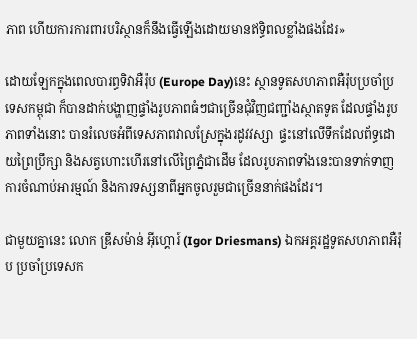ភាព ហើយការការពារបរិស្ថានក៏នឹងធ្វើឡើងដោយមានឥទ្ធិពលខ្លាំងផងដែរ»

ដោយឡែកក្នុងពេលបារព្ធទិវាអឺរ៉ុប (Europe Day)នេះ ស្ថានទូតសហភាពអឺរ៉ុបប្រចាំប្រទេសកម្ពុជា ក៏បានដាក់បង្ហាញផ្ទាំងរូបភាពធំៗជាច្រើនជុំវិញជញ្ជាំងស្ថាតទូត ដែលផ្ទាំងរូបភាពទាំងនោះ បានរំលេចអំពីទេសភាពវាលស្រែក្នុងរដូវវស្សា  ផ្ទះនៅលើទឹកដែលព័ទ្ធដោយព្រៃប្រឹក្សា និងសត្វហោះហើរនៅលើព្រៃភ្នំជាដើម ដែលរូបភាពទាំងនេះបានទាក់ទាញការចំណាប់អារម្មណ៍ និងការទស្សនាពីអ្នកចូលរួមជាច្រើននាក់ផងដែរ។

ជាមួយគ្នានេះ លោក ឌី្រសម៉ាន់ អ៊ីហ្គោរ៍ (Igor Driesmans) ឯកអគ្គរដ្ឋទូតសហភាពអឺរ៉ុប ប្រចាំប្រទេសក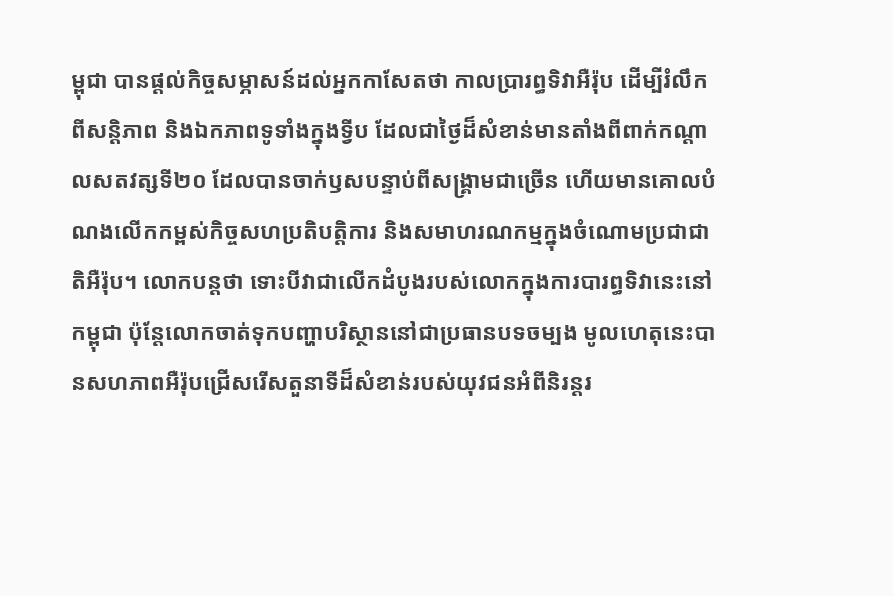ម្ពុជា បានផ្តល់កិច្ចសម្ភាសន៍ដល់អ្នកកាសែតថា កាលប្រារព្ធទិវាអឺរ៉ុប ដើម្បីរំលឹកពីសន្តិភាព និងឯកភាពទូទាំងក្នុងទ្វីប ដែលជាថ្ងៃដ៏សំខាន់មានតាំងពីពាក់កណ្តាលសតវត្សទី២០ ដែលបានចាក់ឫសបន្ទាប់ពីសង្គ្រាមជាច្រើន ហើយមានគោលបំណងលើកកម្ពស់កិច្ចសហប្រតិបត្តិការ និងសមាហរណកម្មក្នុងចំណោមប្រជាជាតិអឺរ៉ុប។ លោកបន្តថា ទោះបីវាជាលើកដំបូងរបស់លោកក្នុងការបារព្ធទិវានេះនៅកម្ពុជា ប៉ុន្តែលោកចាត់ទុកបញ្ហាបរិស្ថាននៅជាប្រធានបទចម្បង មូលហេតុនេះបានសហភាពអឺរ៉ុបជ្រើសរើសតួនាទីដ៏សំខាន់របស់យុវជនអំពីនិរន្តរ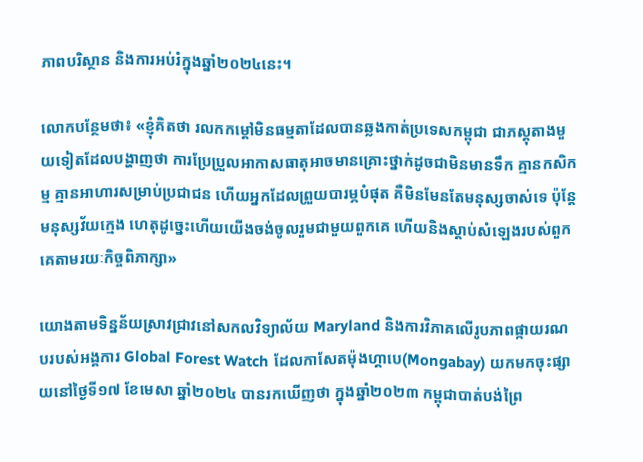ភាពបរិស្ថាន និងការអប់រំក្នុងឆ្នាំ២០២៤នេះ។

លោកបន្ថែមថា៖ «ខ្ញុំគិតថា រលកកម្ដៅមិនធម្មតាដែលបានឆ្លងកាត់ប្រទេសកម្ពុជា ជាភស្តុតាងមួយទៀតដែលបង្ហាញថា ការប្រែប្រួលអាកាសធាតុអាចមានគ្រោះថ្នាក់ដូចជាមិនមានទឹក គ្មានកសិកម្ម គ្មានអាហារសម្រាប់ប្រជាជន ហើយអ្នកដែលព្រួយបារម្ភបំផុត គឺមិនមែនតែមនុស្សចាស់ទេ ប៉ុន្តែមនុស្សវ័យក្មេង ហេតុដូច្នេះហើយយើងចង់ចូលរួមជាមួយពួកគេ ហើយនិងស្តាប់សំឡេងរបស់ពួកគេតាមរយៈកិច្ចពិភាក្សា»

យោងតាមទិន្នន័យស្រាវជ្រាវនៅសកលវិទ្យាល័យ Maryland និងការវិភាគលើរូបភាពផ្កាយរណបរបស់អង្គការ Global Forest Watch ដែលកាសែតម៉ុងហ្គាបេ(Mongabay) យកមកចុះផ្សាយនៅថ្ងៃទី១៧ ខែមេសា ឆ្នាំ២០២៤ បានរកឃើញថា ក្នុងឆ្នាំ២០២៣ កម្ពុជាបាត់បង់ព្រៃ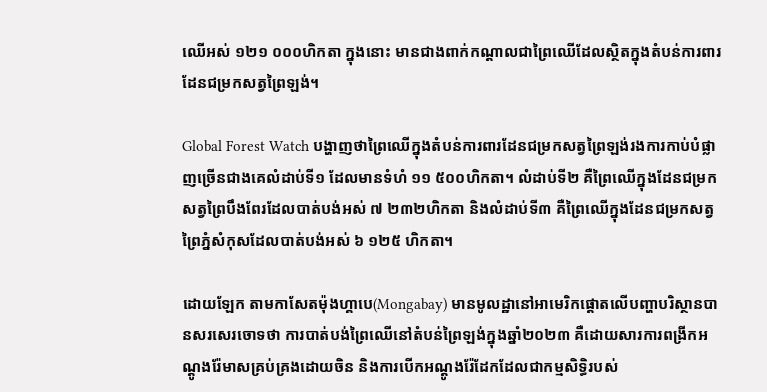ឈើអស់ ១២១ ០០០ហិកតា ក្នុងនោះ មានជាងពាក់កណ្តាលជាព្រៃឈើដែលស្ថិតក្នុងតំបន់ការពារដែនជម្រកសត្វព្រៃឡង់។

Global Forest Watch បង្ហាញថាព្រៃឈើក្នុងតំបន់ការពារដែនជម្រកសត្វព្រៃឡង់រងការកាប់បំផ្លាញច្រើនជាងគេលំដាប់ទី១ ដែលមានទំហំ ១១ ៥០០ហិកតា។ លំដាប់ទី២ គឺព្រៃឈើក្នុងដែនជម្រកសត្វព្រៃបឹងពែរដែលបាត់បង់អស់ ៧ ២៣២ហិកតា និងលំដាប់ទី៣ គឺព្រៃឈើក្នុងដែនជម្រកសត្វព្រៃភ្នំសំកុសដែលបាត់បង់អស់ ៦ ១២៥ ហិកតា។

ដោយឡែក តាមកាសែតម៉ុងហ្គាបេ(Mongabay) មានមូលដ្ឋានៅអាមេរិកផ្តោតលើបញ្ហាបរិស្ថានបានសរសេរចោទថា ការបាត់បង់ព្រៃឈើនៅតំបន់ព្រៃឡង់ក្នុងឆ្នាំ២០២៣ គឺដោយសារការពង្រីកអណ្តូងរ៉ែមាសគ្រប់គ្រងដោយចិន និងការបើកអណ្តូងរ៉ែដែកដែលជាកម្មសិទ្ធិរបស់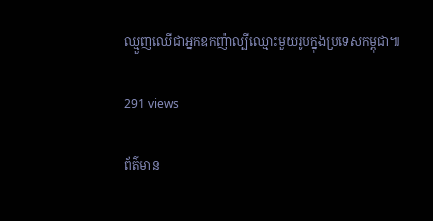ឈ្មួញឈើជាអ្នកឧកញ៉ាល្បីឈ្មោះមួយរូបក្នុងប្រទេសកម្ពុជា៕

291 views

ព័ត៌មាន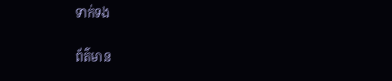ទាក់ទង

ព័ត៌មាន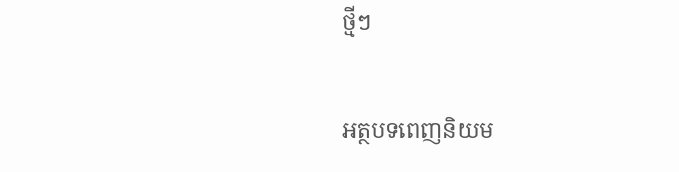ថ្មីៗ

អត្ថបទពេញនិយម